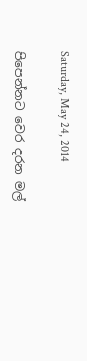Saturday, May 24, 2014

පිපෙන්නට වෙර දරන මල්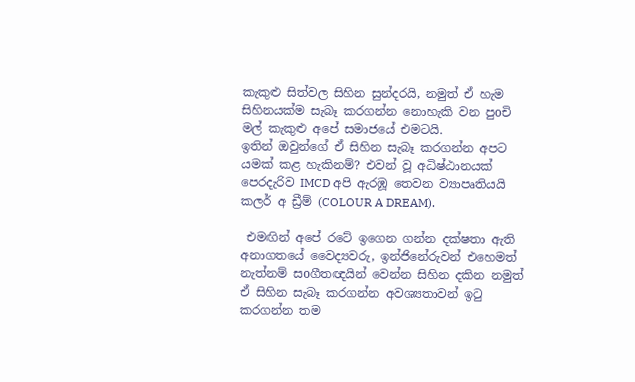කැකුළු සිත්වල සිහින සුන්දරයි, නමුත් ඒ හැම සිහිනයක්ම සැබෑ කරගන්න නොහැකි වන පුoචි මල් කැකුළු අපේ සමාජයේ එමටයි.
ඉතින් ඔවුන්ගේ ඒ සිහින සැබෑ කරගන්න අපට යමක් කළ හැකිනම්? එවන් වූ අධිෂ්ඨානයක් පෙරදැරිව IMCD අපි ඇරඹූ තෙවන ව්‍යාපෘතියයි කලර් අ ඩ්‍රීම් (COLOUR A DREAM).

 එමඟින් අපේ රටේ ඉගෙන ගන්න දක්ෂතා ඇති අනාගතයේ වෛද්‍යවරු, ඉන්ජිනේරුවන් එහෙමත් නැත්නම් සoගීතඥයින් වෙන්න සිහින දකින නමුත් ඒ සිහින සැබෑ කරගන්න අවශ්‍යතාවන් ඉටු කරගන්න තම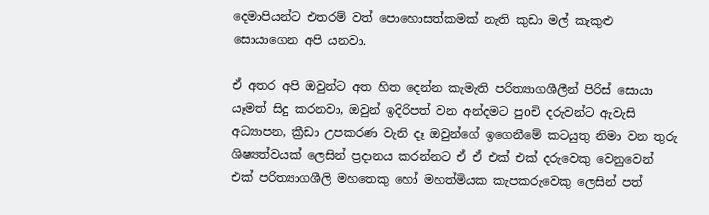දෙමාපියන්ට එතරම් වත් පොහොසත්කමක් නැති කුඩා මල් කැකුළු සොයාගෙන අපි යනවා.

ඒ අතර අපි ඔවුන්ට අත හිත දෙන්න කැමැති පරිත්‍යාගශීලීන් පිරිස් සොයා යෑමත් සිදු කරනවා, ඔවුන් ඉදිරිපත් වන අන්දමට පුoචි දරුවන්ට ඇවැසි අධ්‍යාපන, ක්‍රීඩා උපකරණ වැනි දෑ ඔවුන්ගේ ඉගෙනීමේ කටයුතු නිමා වන තුරු ශිෂ්‍යත්වයක් ලෙසින් ප්‍රදානය කරන්නට ඒ ඒ එක් එක් දරුවෙකු වෙනුවෙන් එක් පරිත්‍යාගශීලි මහතෙකු හෝ මහත්මියක කැපකරුවෙකු ලෙසින් පත්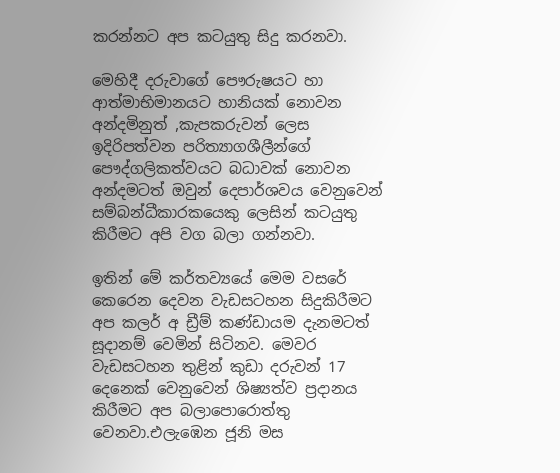කරන්නට අප කටයුතු සිදු කරනවා.

මෙහිදී දරුවාගේ පෞරුෂයට හා ආත්මාභිමානයට හානියක් නොවන අන්දමිනුත් ,කැපකරුවන් ලෙස ඉදිරිපත්වන පරිත්‍යාගශීලීන්ගේ පෞද්ගලිකත්වයට බධාවක් නොවන අන්දමටත් ඔවුන් දෙපාර්ශවය වෙනුවෙන් සම්බන්ධීකාරකයෙකු ලෙසින් කටයුතු කිරීමට අපි වග බලා ගන්නවා.

ඉතින් මේ කර්තව්‍යයේ මෙම වසරේ කෙරෙන දෙවන වැඩසටහන සිදුකිරීමට අප කලර් අ ඩ්‍රීම් කණ්ඩායම දැනමටත් සූදානම් වෙමින් සිටිනව. මෙවර වැඩසටහන තුළින් කුඩා දරුවන් 17 දෙනෙක් වෙනුවෙන් ශිෂ්‍යත්ව ප්‍රදානය කිරීමට අප බලාපොරොත්තු වෙනවා.එලැඹෙන ජූනි මස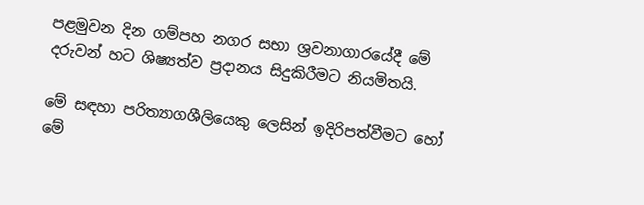පළමුවන දින ගම්පහ නගර සභා ශ්‍රවනාගාරයේදී මේ දරුවන් හට ශිෂ්‍යත්ව ප්‍රදානය සිදුකිරීමට නියමිතයි.

මේ සඳහා පරිත්‍යාගශීලියෙකු ලෙසින් ඉදිරිපත්වීමට හෝ මේ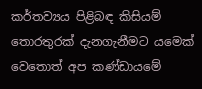කර්තව්‍යය පිළිබඳ කිසියම් තොරතුරක් දැනගැනීමට යමෙක් වෙතොත් අප කණ්ඩායමේ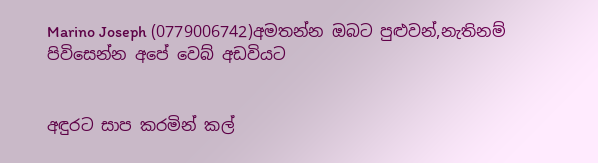Marino Joseph (0779006742)අමතන්න ඔබට පුළුවන්,නැතිනම් පිවිසෙන්න අපේ වෙබ් අඩවියට


අඳුරට සාප කරමින් කල්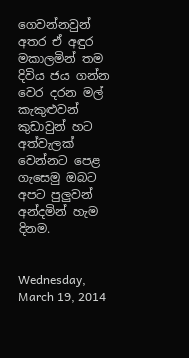ගෙවන්නවුන් අතර ඒ අඳුර මකාලමින් තම දිවිය ජය ගන්න වෙර දරන මල් කැකුළුවන් කුඩාවුන් හට අත්වැලක් වෙන්නට පෙළ ගැසෙමු ඔබට අපට පුලුවන් අන්දමින් හැම දිනම.


Wednesday, March 19, 2014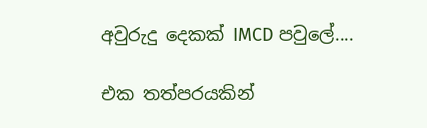අවුරුදු දෙකක් IMCD පවුලේ....

එක තත්පරයකින්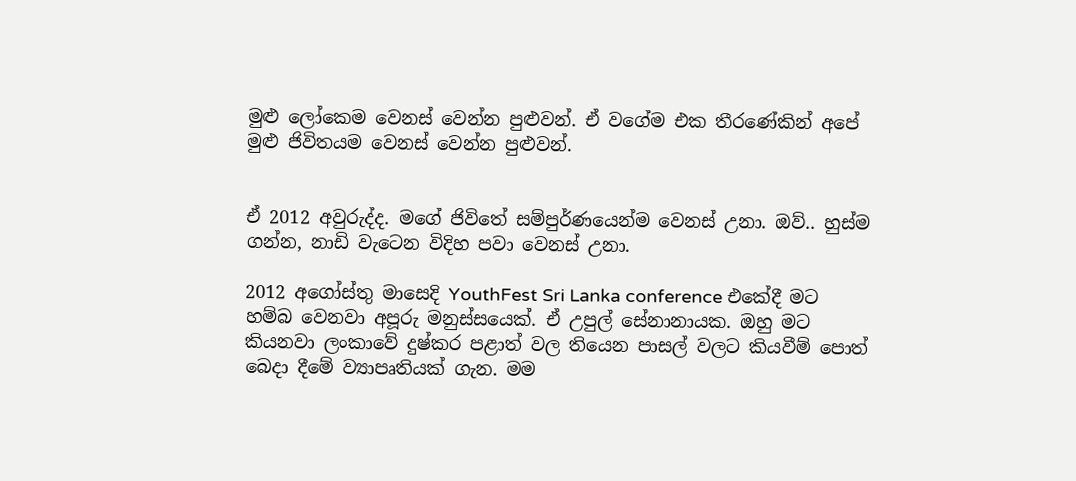මුළු ලෝකෙම වෙනස් වෙන්න පුළුවන්. ඒ වගේම එක තීරණේකින් අපේ මුළු ජිවිතයම වෙනස් වෙන්න පුළුවන්.


ඒ 2012 අවුරුද්ද. මගේ ජිවිතේ සම්පුර්ණයෙන්ම වෙනස් උනා. ඔව්.. හුස්ම ගන්න, නාඩි වැටෙන විදිහ පවා වෙනස් උනා.

2012 අගෝස්තු මාසෙදි YouthFest Sri Lanka conference එකේදී මට හම්බ වෙනවා අපූරු මනුස්සයෙක්. ඒ උපුල් සේනානායක. ඔහු මට කියනවා ලංකාවේ දුෂ්කර පළාත් වල තියෙන පාසල් වලට කියවීම් පොත් බෙදා දීමේ ව්‍යාපෘතියක් ගැන. මම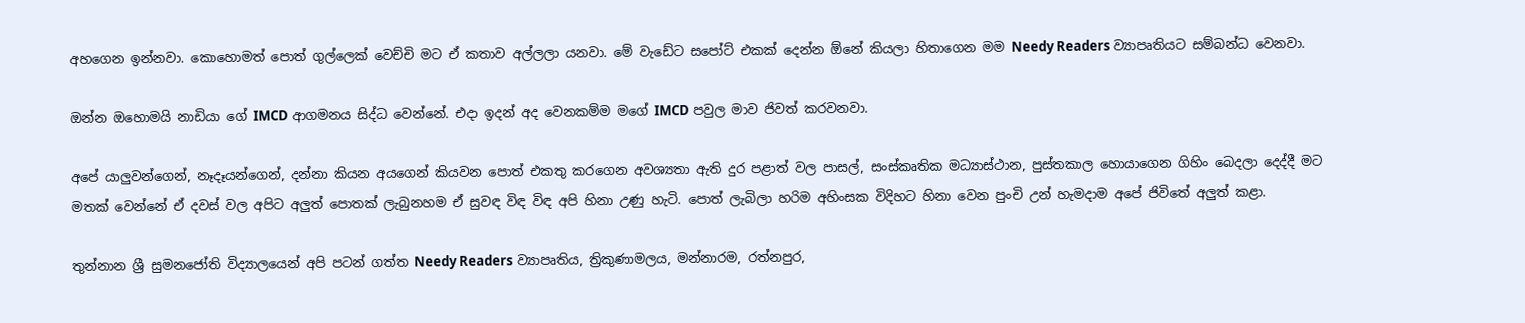අහගෙන ඉන්නවා. කොහොමත් පොත් ගුල්ලෙක් වෙච්චි මට ඒ කතාව අල්ලලා යනවා. මේ වැඩේට සපෝට් එකක් දෙන්න ඕනේ කියලා හිතාගෙන මම Needy Readers ව්‍යාපෘතියට සම්බන්ධ වෙනවා.

ඔන්න ඔහොමයි නාඩියා ගේ IMCD ආගමනය සිද්ධ වෙන්නේ. එදා ඉදන් අද වෙනකම්ම මගේ IMCD පවුල මාව ජිවත් කරවනවා.

අපේ යාලුවන්ගෙන්, නෑදෑයන්ගෙන්, දන්නා කියන අයගෙන් කියවන පොත් එකතු කරගෙන අවශ්‍යතා ඇති දුර පළාත් වල පාසල්, සංස්කෘතික මධ්‍යාස්ථාන, පුස්තකාල හොයාගෙන ගිහිං බෙදලා දෙද්දී මට මතක් වෙන්නේ ඒ දවස් වල අපිට අලුත් පොතක් ලැබුනහම ඒ සුවඳ විඳ විඳ අපි හිනා උණු හැටි. පොත් ලැබිලා හරිම අහිංසක විදිහට හිනා වෙන පුංචි උන් හැමදාම අපේ ජිවිතේ අලුත් කළා.

තුන්නාන ශ්‍රී සුමනජෝති විද්‍යාලයෙන් අපි පටන් ගත්ත Needy Readers ව්‍යාපෘතිය, ත්‍රිකුණාමලය, මන්නාරම, රත්නපුර,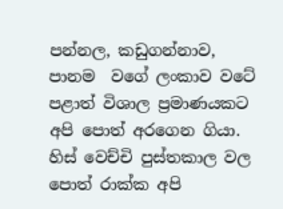පන්නල, කඩුගන්නාව, පානම  වගේ ලංකාව වටේ පළාත් විශාල ප්‍රමාණයකට අපි පොත් අරගෙන ගියා. හිස් වෙච්චි පුස්තකාල වල පොත් රාක්ක අපි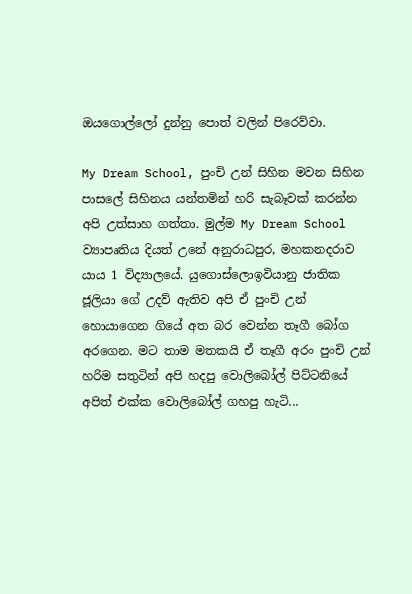ඔයගොල්ලෝ දුන්නු පොත් වලින් පිරෙව්වා.

My Dream School, පුංචි උන් සිහින මවන සිහින පාසලේ සිහිනය යන්තමින් හරි සැබෑවක් කරන්න අපි උත්සාහ ගත්තා. මුල්ම My Dream School ව්‍යාපෘතිය දියත් උනේ අනුරාධපුර, මහකනදරාව යාය 1 විද්‍යාලයේ. යුගොස්ලොඉවියානු ජාතික ජූලියා ගේ උදව් ඇතිව අපි ඒ පුංචි උන් හොයාගෙන ගියේ අත බර වෙන්න තෑගී බෝග අරගෙන. මට තාම මතකයි ඒ තෑගී අරං පුංචි උන් හරිම සතුටින් අපි හදපු වොලිබෝල් පිට්ටනියේ අපිත් එක්ක වොලිබෝල් ගහපු හැටි...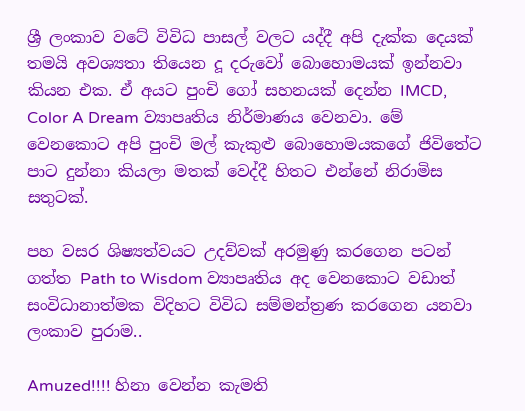ශ්‍රී ලංකාව වටේ විවිධ පාසල් වලට යද්දී අපි දැක්ක දෙයක් තමයි අවශ්‍යතා තියෙන දූ දරුවෝ බොහොමයක් ඉන්නවා කියන එක. ඒ අයට පුංචි ගෝ සහනයක් දෙන්න IMCD, Color A Dream ව්‍යාපෘතිය නිර්මාණය වෙනවා. මේ වෙනකොට අපි පුංචි මල් කැකුළු බොහොමයකගේ ජිවිතේට පාට දුන්නා කියලා මතක් වෙද්දී හිතට එන්නේ නිරාමිස සතුටක්.

පහ වසර ශිෂ්‍යත්වයට උදව්වක් අරමුණු කරගෙන පටන් ගත්ත Path to Wisdom ව්‍යාපෘතිය අද වෙනකොට වඩාත් සංවිධානාත්මක විදිහට විවිධ සම්මන්ත්‍රණ කරගෙන යනවා ලංකාව පුරාම..

Amuzed!!!! හිනා වෙන්න කැමති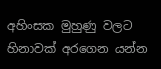අහිංසක මුහුණු වලට හිනාවක් අරගෙන යන්න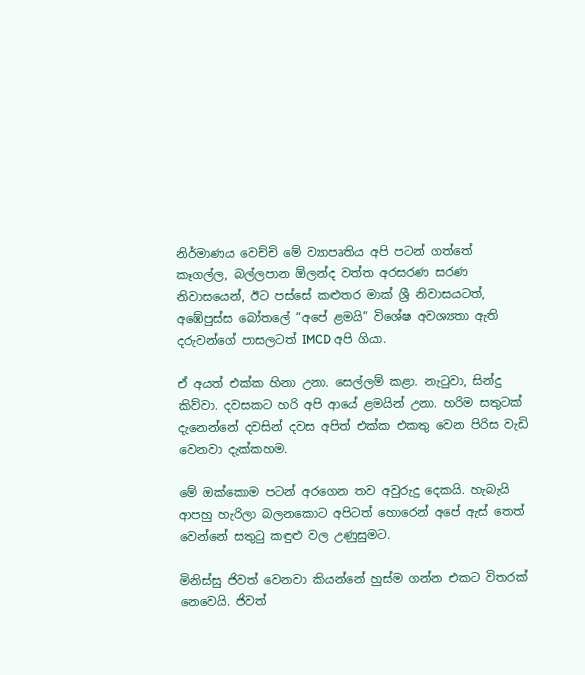නිර්මාණය වෙච්චි මේ ව්‍යාපෘතිය අපි පටන් ගත්තේ කෑගල්ල, බල්ලපාන ඕලන්ද වත්ත අරසරණ සරණ නිවාසයෙන්, ඊට පස්සේ කළුතර මාක් ශ්‍රී නිවාසයටත්, අඹේපුස්ස බෝතලේ “අපේ ළමයි” විශේෂ අවශ්‍යතා ඇති දරුවන්ගේ පාසලටත් IMCD අපි ගියා.

ඒ අයත් එක්ක හිනා උනා. සෙල්ලම් කළා. නැටුවා, සින්දු කිව්වා. දවසකට හරි අපි ආයේ ළමයින් උනා. හරිම සතුටක් දැනෙන්නේ දවසින් දවස අපිත් එක්ක එකතු වෙන පිරිස වැඩි වෙනවා දැක්කහම.

මේ ඔක්කොම පටන් අරගෙන තව අවුරුදු දෙකයි. හැබැයි ආපහු හැරිලා බලනකොට අපිටත් හොරෙන් අපේ ඇස් තෙත් වෙන්නේ සතුටු කඳුළු වල උණුසුමට.

මිනිස්සු ජිවත් වෙනවා කියන්නේ හුස්ම ගන්න එකට විතරක් නෙවෙයි. ජිවත්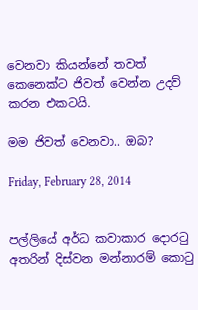වෙනවා කියන්නේ තවත් කෙනෙක්ට ජිවත් වෙන්න උදව් කරන එකටයි.

මම ජිවත් වෙනවා.. ඔබ?

Friday, February 28, 2014


පල්ලියේ අර්ධ කවාකාර දොරටු අතරින් දිස්වන මන්නාරම් කොටු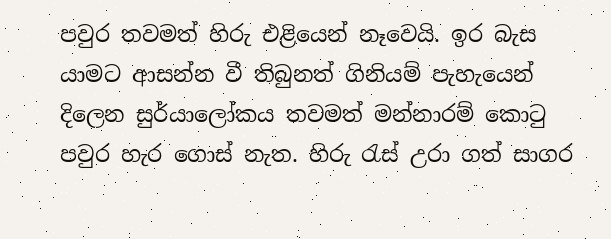පවුර තවමත් හිරු එළියෙන් නෑවෙයි. ඉර බැස යාමට ආසන්න වී තිබුනත් ගිනියම් පැහැයෙන් දිලෙන සුර්යාලෝකය තවමත් මන්නාරම් කොටු පවුර හැර ගොස් නැත. හිරු රැස් උරා ගත් සාගර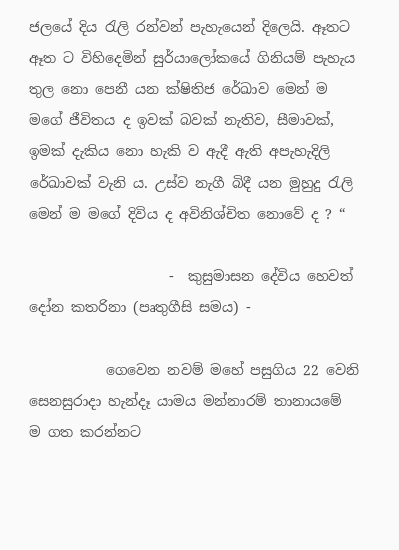ජලයේ දිය රැලි රන්වන් පැහැයෙන් දිලෙයි. ඈතට ඈත ට විහිදෙමින් සුර්යාලෝකයේ ගිනියම් පැහැය තුල නො පෙනී යන ක්ෂිතිජ රේඛාව මෙන් ම මගේ ජීවිතය ද ඉවක් බවක් නැතිව, සීමාවක්, ඉමක් දැකිය නො හැකි ව ඇදී ඇති අපැහැදිලි රේඛාවක් වැනි ය. උස්ව නැගී බිදී යන මුහුදු රැලි මෙන් ම මගේ දිවිය ද අවිනිශ්චිත නොවේ ද ? “

                    -  කුසුමාසන දේවිය හෙවත් දෝන කතරිනා (පෘතුගීසි සමය) -

           ගෙවෙන නවම් මහේ පසුගිය 22 වෙනි සෙනසුරාදා හැන්දෑ යාමය මන්නාරම් තානායමේ ම ගත කරන්නට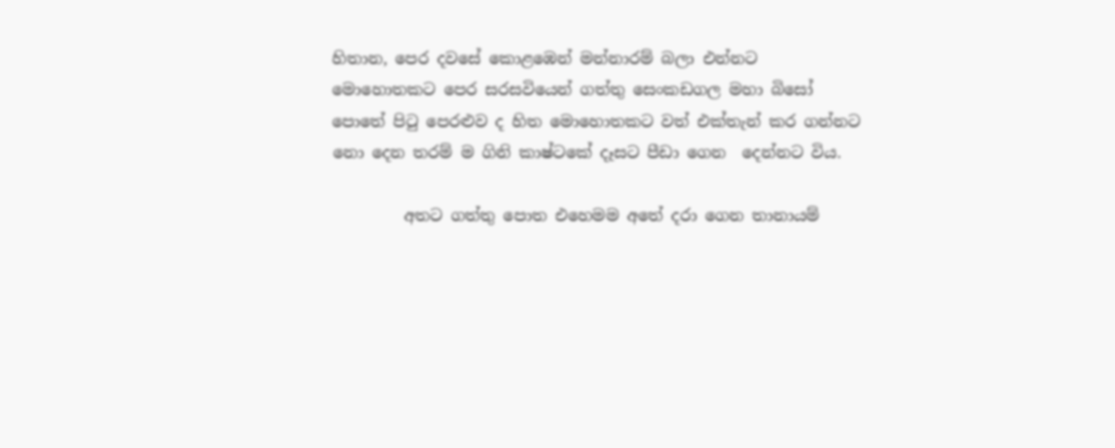හිතාන, පෙර දවසේ කොළඹෙන් මන්නාරම් බලා එන්නට මොහොතකට පෙර සරසවියෙන් ගත්තු සෙංකඩගල මහා බිසෝ පොතේ පිටු පෙරළුව ද හිත මොහොතකට වත් එක්තැන් කර ගන්නට නො දෙන තරම් ම ගිනි කාෂ්ටකේ දෑසට පීඩා ගෙන  දෙන්නට විය.

         අතට ගත්තු පොත එහෙමම අතේ දරා ගෙන තානායම්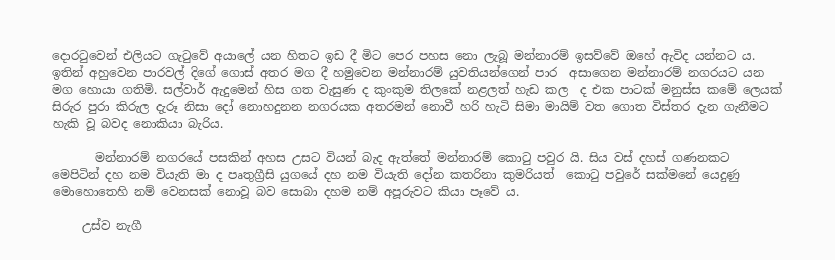දොරටුවෙන් එලියට ගැටුවේ අයාලේ යන හිතට ඉඩ දී මිට පෙර පහස නො ලැබූ මන්නාරම් ඉසව්වේ ඔහේ ඇවිද යන්නට ය. ඉතින් අහුවෙන පාරවල් දිගේ ගොස් අතර මග දී හමුවෙන මන්නාරම් යුවතියන්ගෙන් පාර  අසාගෙන මන්නාරම් නගරයට යන මග හොයා ගතිමි. සල්වාර් ඇදුමෙන් හිස ගත වැසුණ ද කුංකුම තිලකේ නළලත් හැඩ කල  ද එක පාටක් මනුස්ස කමේ ලෙයක් සිරුර පුරා කිරුල දැරූ නිසා දෝ නොහදුනන නගරයක අතරමන් නොවී හරි හැටි සිමා මායිම් වත ගොත විස්තර දැන ගැනීමට හැකි වූ බවද නොකියා බැරිය.

       මන්නාරම් නගරයේ පසකින් අහස උසට වියන් බැද ඇත්තේ මන්නාරම් කොටු පවුර යි. සිය වස් දහස් ගණනකට මෙපිටින් දහ නම වියැති මා ද පෘතුග්‍රීසි යුගයේ දහ නම වියැති දෝන කතරිනා කුමරියත්  කොටු පවුරේ සක්මනේ යෙදුණු මොහොතෙහි නම් වෙනසක් නොවූ බව සොබා දහම නම් අපූරුවට කියා පෑවේ ය.

     උස්ව නැගී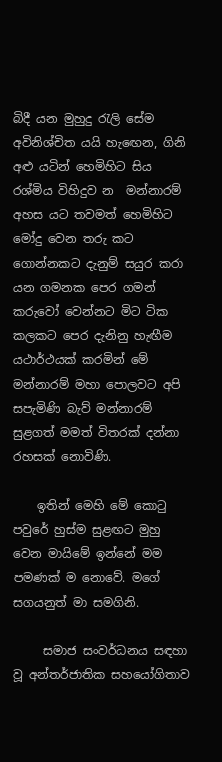බිදී යන මුහුදු රැලි සේම අවිනිශ්චිත යයි හැඟෙන, ගිනි අළු යටින් හෙමිහිට සිය රශ්මිය විහිදුව න  මන්නාරම් අහස යට තවමත් හෙමිහිට මෝදු වෙන තරු කට ගොන්නකට දැනුම් සයුර කරා යන ගමනක පෙර ගමන් කරුවෝ වෙන්නට මිට ටික කලකට පෙර දැනිනු හැඟීම යථාර්ථයක් කරමින් මේ මන්නාරම් මහා පොලවට අපි සපැමිණි බැව් මන්නාරම් සුළගත් මමත් විතරක් දන්නා රහසක් නොවිණි.

    ඉතින් මෙහි මේ කොටු පවුරේ හුස්ම සුළඟට මුහු වෙන මායිමේ ඉන්නේ මම පමණක් ම නොවේ. මගේ සගයනුත් මා සමගිනි.

     සමාජ සංවර්ධනය සඳහා වූ අන්තර්ජාතික සහයෝගිතාව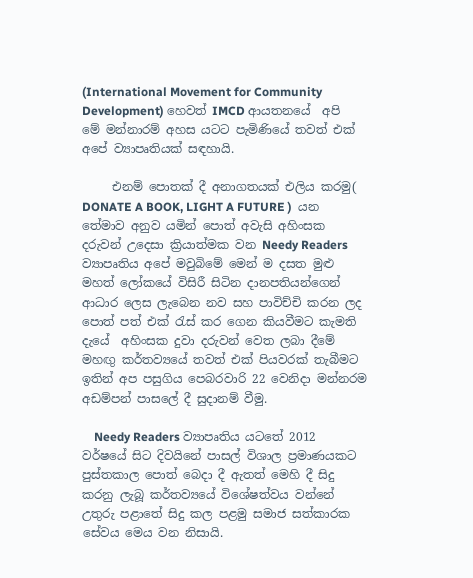(International Movement for Community Development) හෙවත් IMCD ආයතනයේ  අපි මේ මන්නාරම් අහස යටට පැමිණියේ තවත් එක් අපේ ව්‍යාපෘතියක් සඳහායි.

     එනම් පොතක් දී අනාගතයක් එලිය කරමු( DONATE A BOOK, LIGHT A FUTURE )  යන තේමාව අනුව යමින් පොත් අවැසි අහිංසක දරුවන් උදෙසා ක්‍රියාත්මක වන Needy Readers ව්‍යාපෘතිය අපේ මවුබිමේ මෙන් ම දසත මුළු මහත් ලෝකයේ විසිරී සිටින දානපතියන්ගෙන් ආධාර ලෙස ලැබෙන නව සහ පාවිච්චි කරන ලද  පොත් පත් එක් රැස් කර ගෙන කියවීමට කැමති දැයේ  අහිංසක දුවා දරුවන් වෙත ලබා දීමේ මහඟු කර්තව්‍යයේ තවත් එක් පියවරක් තැබීමට ඉතින් අප පසුගිය පෙබරවාරි 22 වෙනිදා මන්නරම අඩම්පන් පාසලේ දී සුදානම් වීමු.

    Needy Readers ව්‍යාපෘතිය යටතේ 2012 වර්ෂයේ සිට දිවයිනේ පාසල් විශාල ප්‍රමාණයකට පුස්තකාල පොත් බෙදා දී ඇතත් මෙහි දී සිදු කරනු ලැබූ කර්තව්‍යයේ විශේෂත්වය වන්නේ උතුරු පළාතේ සිදු කල පළමු සමාජ සත්කාරක සේවය මෙය වන නිසායි.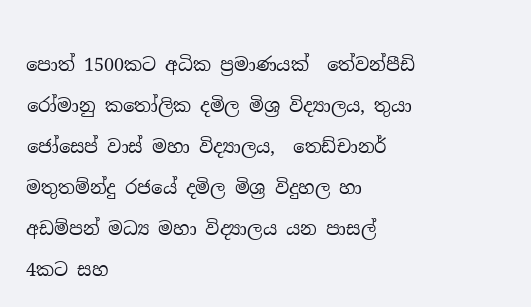පොත් 1500කට අධික ප්‍රමාණයක්  තේවන්පීඩි රෝමානු කතෝලික දමිල මිශ්‍ර විද්‍යාලය, තුයා ජෝසෙප් වාස් මහා විද්‍යාලය,  තෙඩ්චානර් මතුතම්න්දු රජයේ දමිල මිශ්‍ර විදුහල හා අඩම්පන් මධ්‍ය මහා විද්‍යාලය යන පාසල්  4කට සහ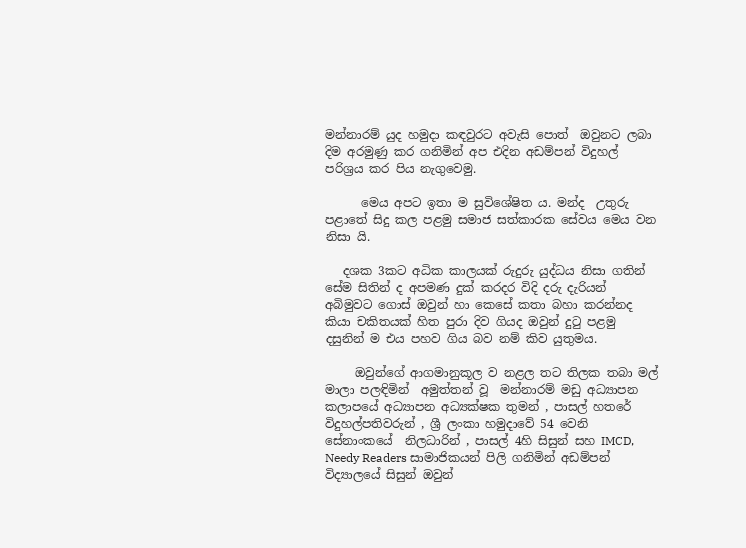මන්නාරම් යුද හමුදා කඳවුරට අවැසි පොත්  ඔවුනට ලබා දිම අරමුණු කර ගනිමින් අප එදින අඩම්පන් විදුහල් පරිශ්‍රය කර පිය නැගුවෙමු.

      මෙය අපට ඉතා ම සුවිශේෂිත ය. මන්ද  උතුරු පළාතේ සිදු කල පළමු සමාජ සත්කාරක සේවය මෙය වන නිසා යි.

   දශක 3කට අධික කාලයක් රුදුරු යුද්ධය නිසා ගතින් සේම සිතින් ද අපමණ දුක් කරදර විදි දරු දැරියන් අබිමුවට ගොස් ඔවුන් හා කෙසේ කතා බහා කරන්නද කියා චකිතයක් හිත පුරා දිව ගියද ඔවුන් දුටු පළමු දසුනින් ම එය පහව ගිය බව නම් කිව යුතුමය.

     ඔවුන්ගේ ආගමානුකූල ව නළල තට තිලක තබා මල් මාලා පලඳිමින්  අමුත්තන් වූ  මන්නාරම් මඩු අධ්‍යාපන කලාපයේ අධ්‍යාපන අධ්‍යක්ෂක තුමන් , පාසල් හතරේ විදුහල්පතිවරුන් , ශ්‍රී ලංකා හමුදාවේ 54 වෙනි සේනාංකයේ  නිලධාරින් , පාසල් 4හි සිසුන් සහ IMCD, Needy Readers සාමාජිකයන් පිලි ගනිමින් අඩම්පන් විද්‍යාලයේ සිසුන් ඔවුන්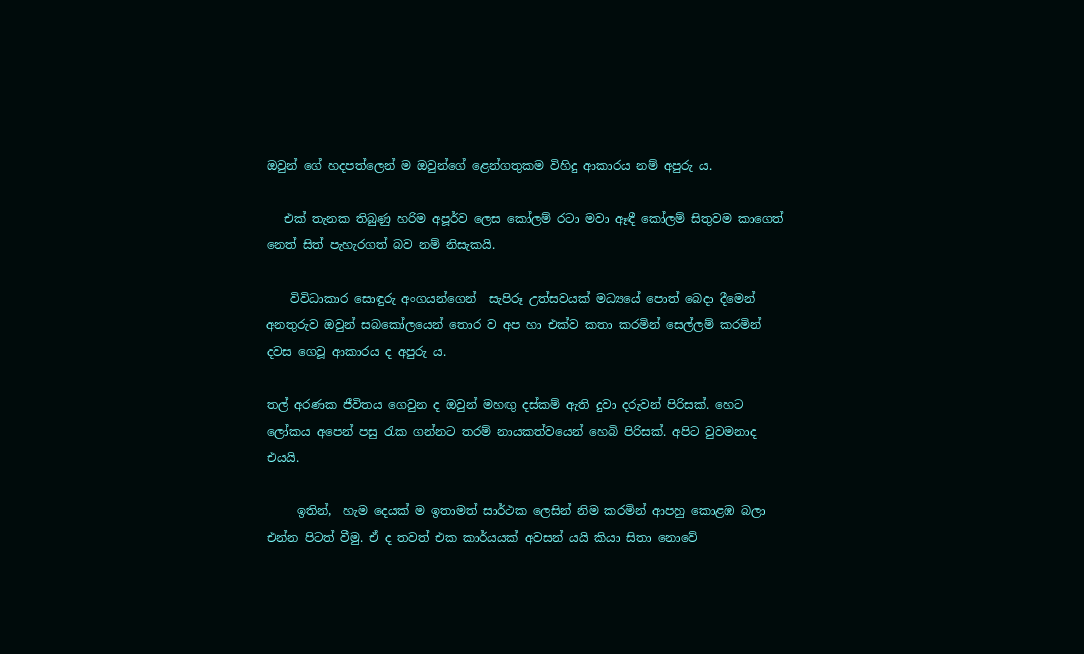ඔවුන් ගේ හදපත්ලෙන් ම ඔවුන්ගේ ළෙන්ගතුකම විහිදු ආකාරය නම් අපුරු ය.

   එක් තැනක තිබුණු හරිම අපූර්ව ලෙස කෝලම් රටා මවා ඈඳී කෝලම් සිතුවම කාගෙත් නෙත් සිත් පැහැරගත් බව නම් නිසැකයි.

    විවිධාකාර සොඳුරු අංගයන්ගෙන්  සැපිරූ උත්සවයක් මධ්‍යයේ පොත් බෙදා දීමෙන් අනතුරුව ඔවුන් සබකෝලයෙන් තොර ව අප හා එක්ව කතා කරමින් සෙල්ලම් කරමින් දවස ගෙවූ ආකාරය ද අපුරු ය.

තල් අරණක ජීවිතය ගෙවුන ද ඔවුන් මහඟු දස්කම් ඇති දුවා දරුවන් පිරිසක්. හෙට ලෝකය අපෙන් පසු රැක ගන්නට තරම් නායකත්වයෙන් හෙබි පිරිසක්. අපිට වුවමනාද එයයි.

     ඉතින්,  හැම දෙයක් ම ඉතාමත් සාර්ථක ලෙසින් නිම කරමින් ආපහු කොළඹ බලා එන්න පිටත් වීමු. ඒ ද තවත් එක කාර්යයක් අවසන් යයි කියා සිතා නොවේ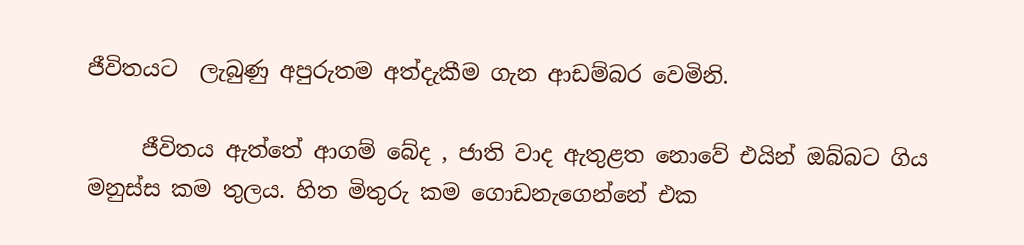ජීවිතයට  ලැබුණු අපුරුතම අත්දැකීම ගැන ආඩම්බර වෙමිනි.

     ජීවිතය ඇත්තේ ආගම් බේද , ජාති වාද ඇතුළත නොවේ එයින් ඔබ්බට ගිය මනුස්ස කම තුලය. හිත මිතුරු කම ගොඩනැගෙන්නේ එක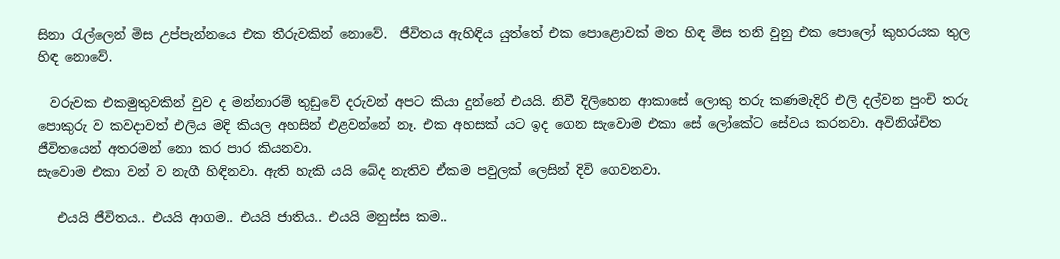සිනා රැල්ලෙන් මිස උප්පැන්නයෙ එක තීරුවකින් නොවේ.  ජීවිතය ඇහිඳිය යුත්තේ එක පොළොවක් මත හිඳ මිස තනි වුනු එක පොලෝ කුහරයක තුල  හිඳ නොවේ.

  වරුවක එකමුතුවකින් වුව ද මන්නාරම් තුඩුවේ දරුවන් අපට කියා දුන්නේ එයයි. නිවී දිලිහෙන ආකාසේ ලොකු තරු කණමැදිරි එලි දල්වන පුංචි තරු පොකුරු ව කවදාවත් එලිය මදි කියල අහසින් එළවන්නේ නෑ. එක අහසක් යට ඉද ගෙන සැවොම එකා සේ ලෝකේට සේවය කරනවා. අවිනිශ්චිත ජීවිතයෙන් අතරමන් නො කර පාර කියනවා.
සැවොම එකා වන් ව නැගී හිඳිනවා. ඇති හැකි යයි බේද නැතිව ඒකම පවුලක් ලෙසින් දිවි ගෙවනවා.

   එයයි ජීවිතය.. එයයි ආගම.. එයයි ජාතිය.. එයයි මනුස්ස කම..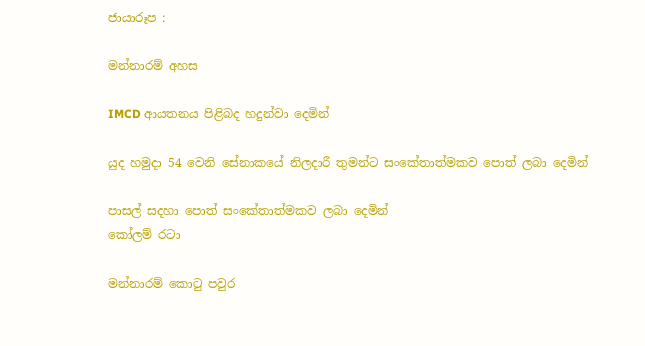ජායාරූප :

මන්නාරම් අහස

IMCD ආයතනය පිළිබද හදුන්වා දෙමින්

යුද හමුදා 54 වෙනි සේනාකයේ නිලදාරී තුමන්ට සංකේතාත්මකව පොත් ලබා දෙමින්

පාසල් සදහා පොත් සංකේතාත්මකව ලබා දෙමින්
කෝලම් රටා

මන්නාරම් කොටු පවුර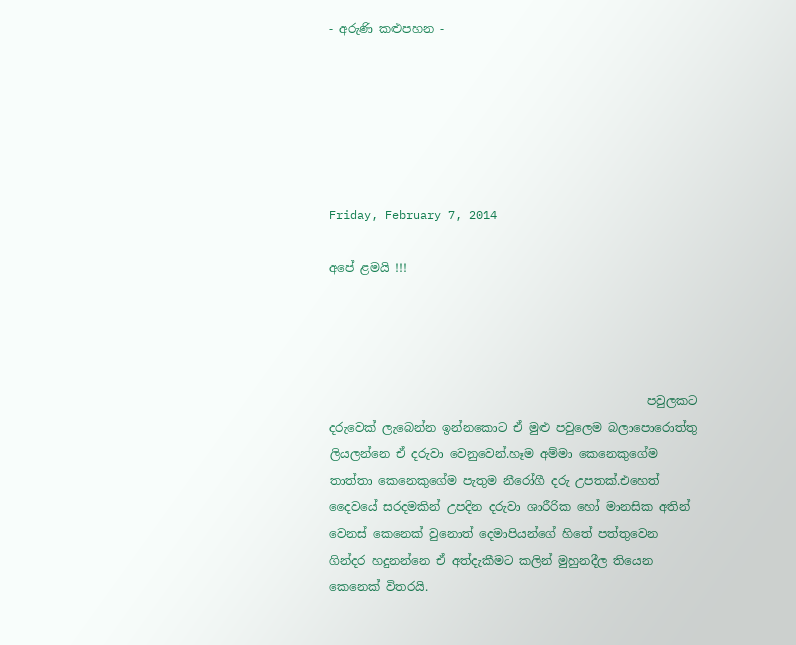- අරුණි කළුපහන -






Friday, February 7, 2014

අපේ ළමයි !!!




                                                     පවුලකට දරුවෙක් ලැබෙන්න ඉන්නකොට ඒ මුළු පවුලෙම බලාපොරොත්තු ලියලන්නෙ ඒ දරුවා වෙනුවෙන්.හෑම අම්මා කෙනෙකුගේම තාත්තා කෙනෙකුගේම පැතුම නීරෝගී දරු උපතක්.එහෙත් දෛවයේ සරදමකින් උපදින දරුවා ශාරීරික හෝ මානසික අතින් වෙනස් කෙනෙක් වුනොත් දෙමාපියන්ගේ හිතේ පත්තුවෙන ගින්දර හදුනන්නෙ ඒ අත්දැකීමට කලින් මුහුනදීල තියෙන කෙනෙක් විතරයි.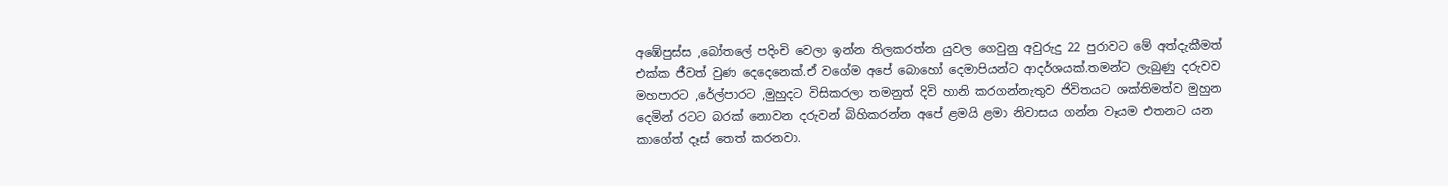අඹේපුස්ස ,බෝතලේ පදිංචි වෙලා ඉන්න තිලකරත්න යුවල ගෙවුනු අවුරුදු 22 පුරාවට මේ අත්දැකීමත් එක්ක ජීවත් වුණ දෙදෙනෙක්.ඒ වගේම අපේ බොහෝ දෙමාපියන්ට ආදර්ශයක්.තමන්ට ලැබුණු දරුවව මහපාරට ,රේල්පාරට ,මුහුදට විසිකරලා තමනුත් දිවි හානි කරගන්නැතුව ජිවිතයට ශක්තිමත්ව මුහුන දෙමින් රටට බරක් නොවන දරුවන් බිහිකරන්න අපේ ළමයි ළමා නිවාසය ගන්න වෑයම එතනට යන කාගේත් දෑස් තෙත් කරනවා.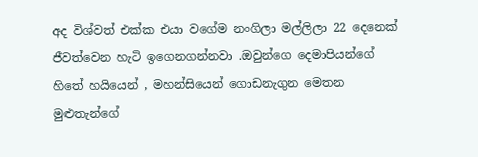අද විශ්වත් එක්ක එයා වගේම නංගිලා මල්ලිලා 22 දෙනෙක් ජීවත්වෙන හැටි ඉගෙනගන්නවා .ඔවුන්ගෙ දෙමාපියන්ගේ  හිතේ හයියෙන් , මහන්සියෙන් ගොඩනැගුන මෙතන මුළුතැන්ගේ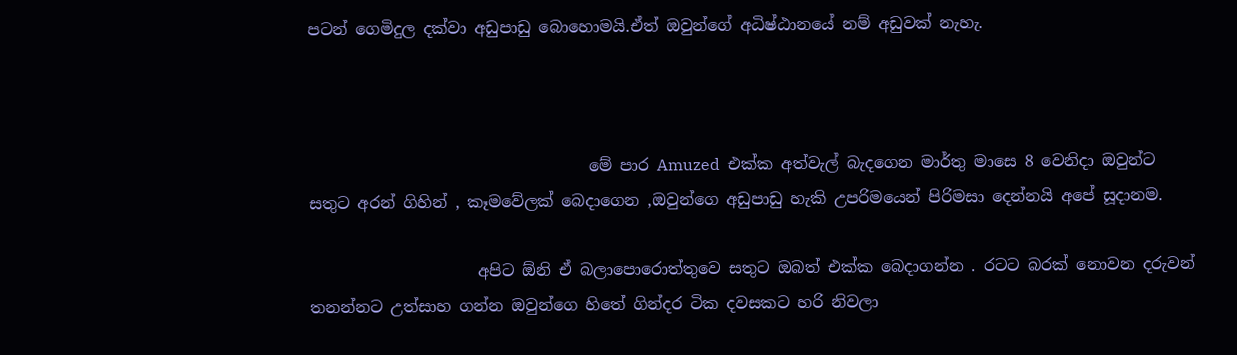පටන් ගෙමිදුල දක්වා අඩුපාඩු බොහොමයි.ඒත් ඔවුන්ගේ අධිෂ්ඨානයේ නම් අඩුවක් නැහැ.



                                   මේ පාර Amuzed  එක්ක අත්වැල් බැදගෙන මාර්තු මාසෙ 8 වෙනිදා ඔවුන්ට සතුට අරන් ගිහින් , කෑමවේලක් බෙදාගෙන ,ඔවුන්ගෙ අඩුපාඩු හැකි උපරිමයෙන් පිරිමසා දෙන්නයි අපේ සූදානම.

                     අපිට ඕනි ඒ බලාපොරොත්තුවෙ සතුට ඔබත් එක්ක බෙදාගන්න . රටට බරක් නොවන දරුවන් තනන්නට උත්සාහ ගන්න ඔවුන්ගෙ හිතේ ගින්දර ටික දවසකට හරි නිවලා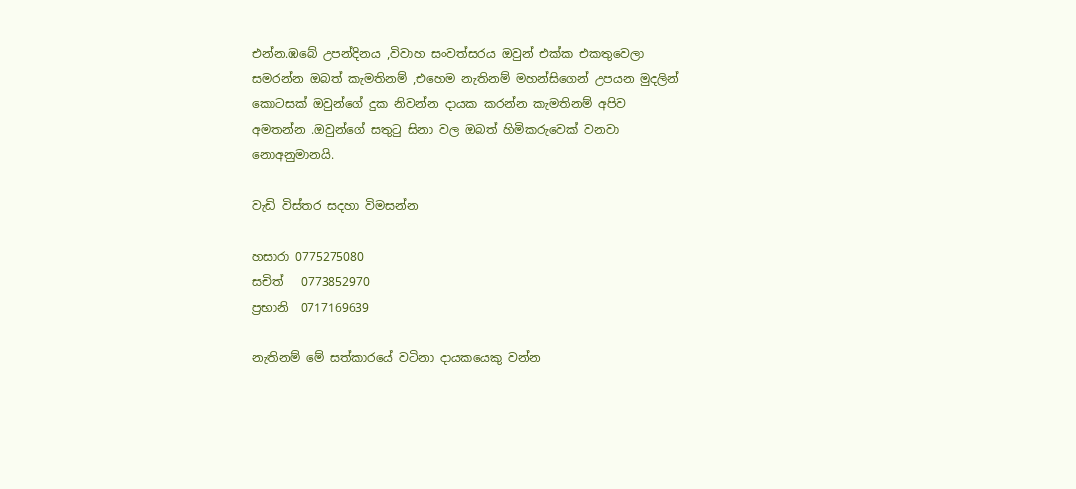එන්න.ඹබේ උපන්දිනය ,විවාහ සංවත්සරය ඔවුන් එක්ක එකතුවෙලා සමරන්න ඔබත් කැමතිනම් ,එහෙම නැතිනම් මහන්සිගෙන් උපයන මුදලින් කොටසක් ඔවුන්ගේ දුක නිවන්න දායක කරන්න කැමතිනම් අපිව අමතන්න .ඔවුන්ගේ සතුටු සිනා වල ඔබත් හිමිකරුවෙක් වනවා නොඅනුමානයි.

වැඩි විස්තර සදහා විමසන්න

හසාරා 0775275080
සචිත්   0773852970
ප්‍රභානි  0717169639

නැතිනම් මේ සත්කාරයේ වටිනා දායකයෙකු වන්න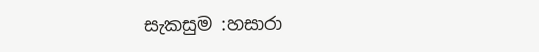සැකසුම :හසාරා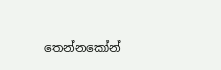තෙන්නකෝන්